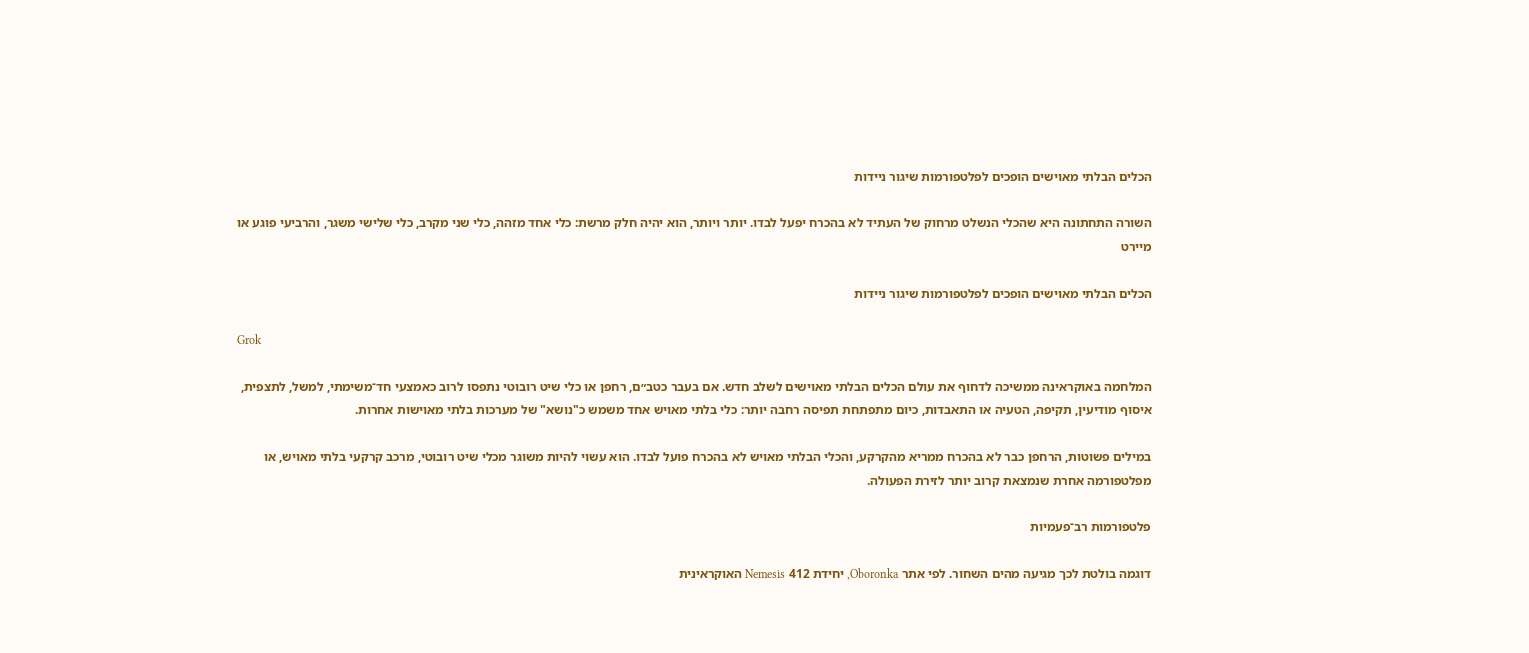הכלים הבלתי מאוישים הופכים לפלטפורמות שיגור ניידות

השורה התחתונה היא שהכלי הנשלט מרחוק של העתיד לא בהכרח יפעל לבדו. יותר ויותר, הוא יהיה חלק מרשת: כלי אחד מזהה, כלי שני מקרב, כלי שלישי משגר, והרביעי פוגע או מיירט

הכלים הבלתי מאוישים הופכים לפלטפורמות שיגור ניידות

Grok

המלחמה באוקראינה ממשיכה לדחוף את עולם הכלים הבלתי מאוישים לשלב חדש. אם בעבר כטב״ם, רחפן או כלי שיט רובוטי נתפסו לרוב כאמצעי חד־משימתי, למשל, לתצפית, איסוף מודיעין, תקיפה, הטעיה או התאבדות, כיום מתפתחת תפיסה רחבה יותר: כלי בלתי מאויש אחד משמש כ"נושא" של מערכות בלתי מאוישות אחרות.

במילים פשוטות, הרחפן כבר לא בהכרח ממריא מהקרקע, והכלי הבלתי מאויש לא בהכרח פועל לבדו. הוא עשוי להיות משוגר מכלי שיט רובוטי, מרכב קרקעי בלתי מאויש, או מפלטפורמה אחרת שנמצאת קרוב יותר לזירת הפעולה.

פלטפורמות רב־פעמיות

דוגמה בולטת לכך מגיעה מהים השחור. לפי אתר Oboronka, יחידת 412 Nemesis האוקראינית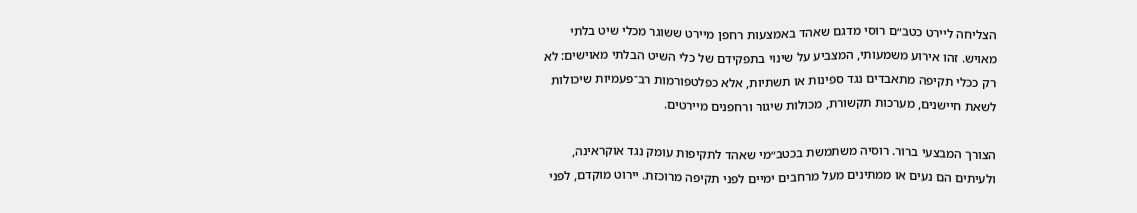הצליחה ליירט כטב״ם רוסי מדגם שאהד באמצעות רחפן מיירט ששוגר מכלי שיט בלתי מאויש. זהו אירוע משמעותי, המצביע על שינוי בתפקידם של כלי השיט הבלתי מאוישים: לא רק ככלי תקיפה מתאבדים נגד ספינות או תשתיות, אלא כפלטפורמות רב־פעמיות שיכולות לשאת חיישנים, מערכות תקשורת, מכולות שיגור ורחפנים מיירטים.

הצורך המבצעי ברור. רוסיה משתמשת בכטב״מי שאהד לתקיפות עומק נגד אוקראינה, ולעיתים הם נעים או ממתינים מעל מרחבים ימיים לפני תקיפה מרוכזת. יירוט מוקדם, לפני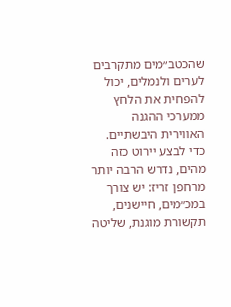שהכטב״מים מתקרבים לערים ולנמלים, יכול להפחית את הלחץ ממערכי ההגנה האווירית היבשתיים. כדי לבצע יירוט כזה מהים, נדרש הרבה יותר מרחפן זריז: יש צורך במכ״מים, חיישנים, תקשורת מוגנת, שליטה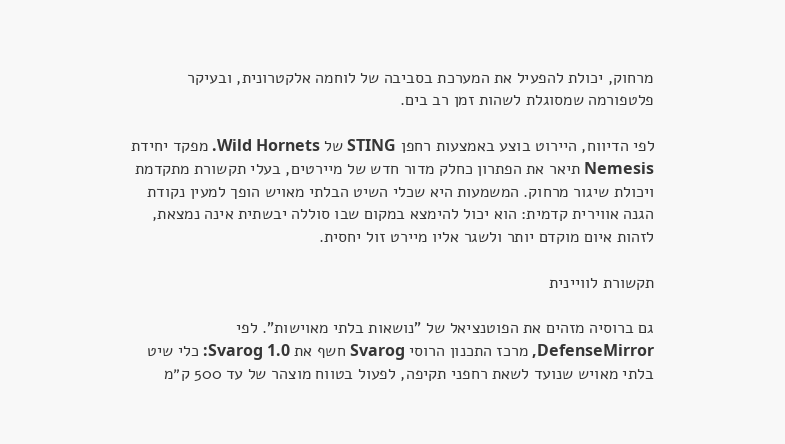מרחוק, יכולת להפעיל את המערכת בסביבה של לוחמה אלקטרונית, ובעיקר פלטפורמה שמסוגלת לשהות זמן רב בים.

לפי הדיווח, היירוט בוצע באמצעות רחפן STING של Wild Hornets. מפקד יחידת Nemesis תיאר את הפתרון כחלק מדור חדש של מיירטים, בעלי תקשורת מתקדמת ויכולת שיגור מרחוק. המשמעות היא שכלי השיט הבלתי מאויש הופך למעין נקודת הגנה אווירית קדמית: הוא יכול להימצא במקום שבו סוללה יבשתית אינה נמצאת, לזהות איום מוקדם יותר ולשגר אליו מיירט זול יחסית.

תקשורת לוויינית

גם ברוסיה מזהים את הפוטנציאל של "נושאות בלתי מאוישות". לפי DefenseMirror, מרכז התכנון הרוסי Svarog חשף את Svarog 1.0: כלי שיט בלתי מאויש שנועד לשאת רחפני תקיפה, לפעול בטווח מוצהר של עד 500 ק״מ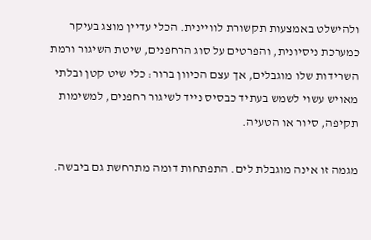ולהישלט באמצעות תקשורת לוויינית. הכלי עדיין מוצג בעיקר כמערכת ניסיונית, והפרטים על סוג הרחפנים, שיטת השיגור ורמת השרידות שלו מוגבלים, אך עצם הכיוון ברור: כלי שיט קטן ובלתי מאויש עשוי לשמש בעתיד כבסיס נייד לשיגור רחפנים, למשימות תקיפה, סיור או הטעיה.

מגמה זו אינה מוגבלת לים. התפתחות דומה מתרחשת גם ביבשה.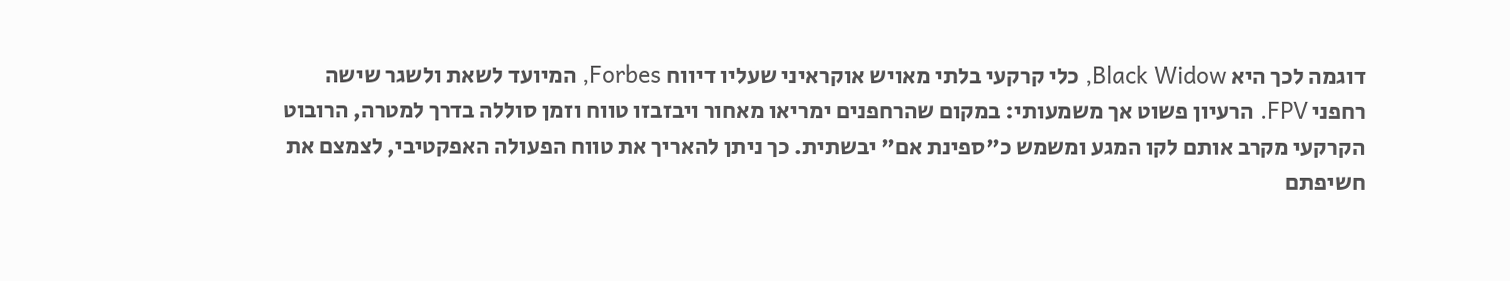דוגמה לכך היא Black Widow, כלי קרקעי בלתי מאויש אוקראיני שעליו דיווח Forbes, המיועד לשאת ולשגר שישה רחפני FPV. הרעיון פשוט אך משמעותי: במקום שהרחפנים ימריאו מאחור ויבזבזו טווח וזמן סוללה בדרך למטרה, הרובוט הקרקעי מקרב אותם לקו המגע ומשמש כ"ספינת אם" יבשתית. כך ניתן להאריך את טווח הפעולה האפקטיבי, לצמצם את חשיפתם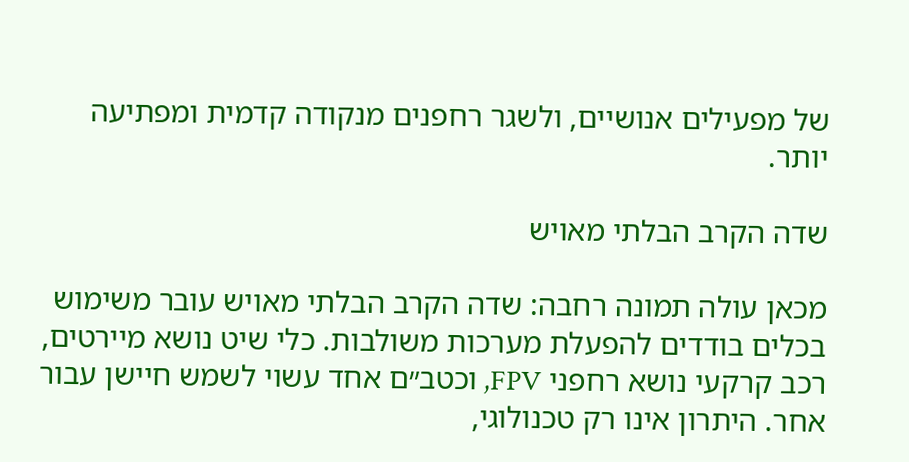של מפעילים אנושיים, ולשגר רחפנים מנקודה קדמית ומפתיעה יותר.

שדה הקרב הבלתי מאויש

מכאן עולה תמונה רחבה: שדה הקרב הבלתי מאויש עובר משימוש בכלים בודדים להפעלת מערכות משולבות. כלי שיט נושא מיירטים, רכב קרקעי נושא רחפני FPV, וכטב״ם אחד עשוי לשמש חיישן עבור אחר. היתרון אינו רק טכנולוגי,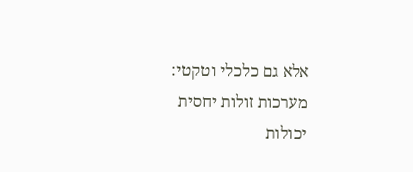אלא גם כלכלי וטקטי: מערכות זולות יחסית יכולות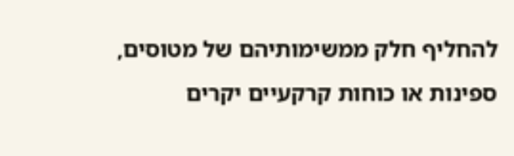להחליף חלק ממשימותיהם של מטוסים, ספינות או כוחות קרקעיים יקרים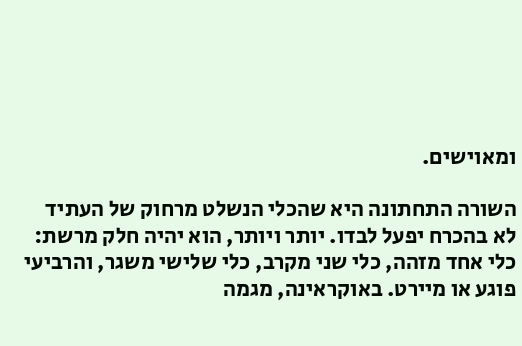ומאוישים.

השורה התחתונה היא שהכלי הנשלט מרחוק של העתיד לא בהכרח יפעל לבדו. יותר ויותר, הוא יהיה חלק מרשת: כלי אחד מזהה, כלי שני מקרב, כלי שלישי משגר, והרביעי פוגע או מיירט. באוקראינה, מגמה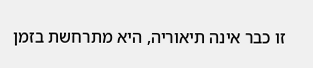זו כבר אינה תיאוריה, היא מתרחשת בזמן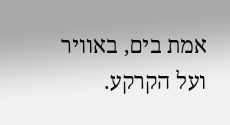אמת בים, באוויר ועל הקרקע.